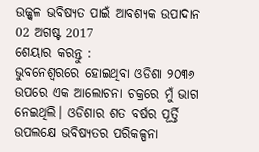ଉଜ୍ଜ୍ଵଳ ଭବିଷ୍ୟତ ପାଇଁ ଆବଶ୍ୟକ ଉପାଦାନ
02 ଅଗଷ୍ଟ 2017
ଶେୟାର କରନ୍ତୁ :
ଭୁବନେଶ୍ବରରେ ହୋଇଥିବା ଓଡିଶା ୨୦୩୬ ଉପରେ ଏକ ଆଲୋଚନା ଚକ୍ରରେ ମୁଁ ଭାଗ ନେଇଥିଲି। ଓଡିଶାର ଶତ ବର୍ଷର ପୂର୍ତ୍ତି ଉପଲକ୍ଷେ ଭବିଷ୍ୟତର ପରିକଳ୍ପନା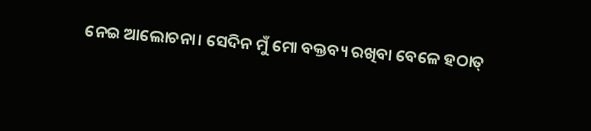ନେଇ ଆଲୋଚନା। ସେଦିନ ମୁଁ ମୋ ବକ୍ତବ୍ୟ ରଖିବା ବେଳେ ହଠାତ୍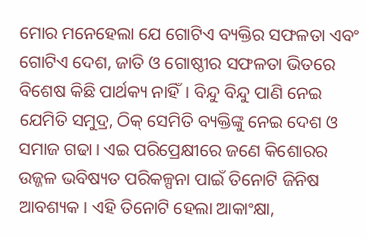ମୋର ମନେହେଲା ଯେ ଗୋଟିଏ ବ୍ୟକ୍ତିର ସଫଳତା ଏବଂ ଗୋଟିଏ ଦେଶ, ଜାତି ଓ ଗୋଷ୍ଠୀର ସଫଳତା ଭିତରେ ବିଶେଷ କିଛି ପାର୍ଥକ୍ୟ ନାହିଁ। ବିନ୍ଦୁ ବିନ୍ଦୁ ପାଣି ନେଇ ଯେମିତି ସମୁଦ୍ର, ଠିକ୍ ସେମିତି ବ୍ୟକ୍ତିଙ୍କୁ ନେଇ ଦେଶ ଓ ସମାଜ ଗଢା। ଏଇ ପରିପ୍ରେକ୍ଷୀରେ ଜଣେ କିଶୋରର ଉଜ୍ଜଳ ଭବିଷ୍ୟତ ପରିକଳ୍ପନା ପାଇଁ ତିନୋଟି ଜିନିଷ ଆବଶ୍ୟକ। ଏହି ତିନୋଟି ହେଲା ଆକାଂକ୍ଷା,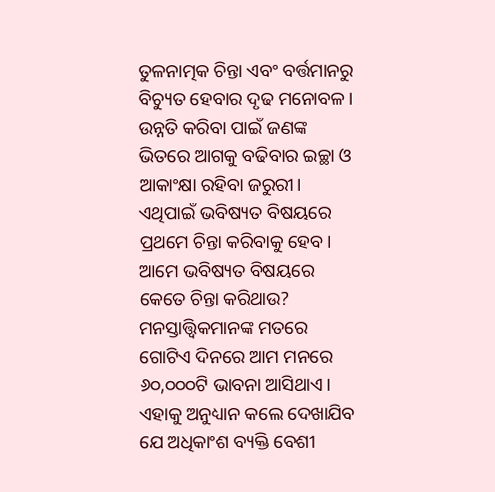ତୁଳନାତ୍ମକ ଚିନ୍ତା ଏବଂ ବର୍ତ୍ତମାନରୁ ବିଚ୍ୟୁତ ହେବାର ଦୃଢ ମନୋବଳ।
ଉନ୍ନତି କରିବା ପାଇଁ ଜଣଙ୍କ ଭିତରେ ଆଗକୁ ବଢିବାର ଇଚ୍ଛା ଓ ଆକାଂକ୍ଷା ରହିବା ଜରୁରୀ। ଏଥିପାଇଁ ଭବିଷ୍ୟତ ବିଷୟରେ ପ୍ରଥମେ ଚିନ୍ତା କରିବାକୁ ହେବ। ଆମେ ଭବିଷ୍ୟତ ବିଷୟରେ କେତେ ଚିନ୍ତା କରିଥାଉ? ମନସ୍ତାତ୍ତ୍ବିକମାନଙ୍କ ମତରେ ଗୋଟିଏ ଦିନରେ ଆମ ମନରେ ୬୦,୦୦୦ଟି ଭାବନା ଆସିଥାଏ। ଏହାକୁ ଅନୁଧ୍ୟାନ କଲେ ଦେଖାଯିବ ଯେ ଅଧିକାଂଶ ବ୍ୟକ୍ତି ବେଶୀ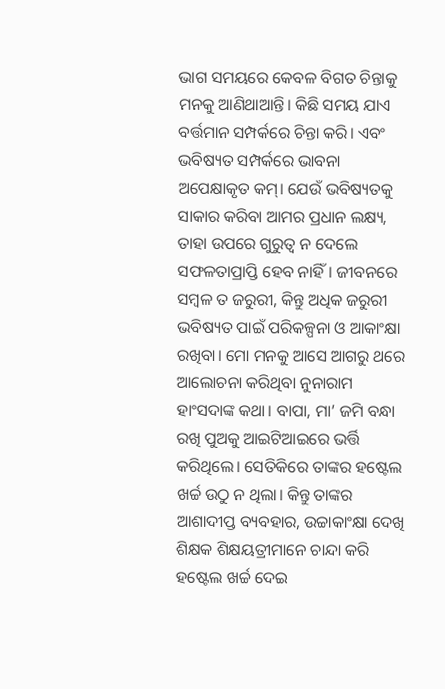ଭାଗ ସମୟରେ କେବଳ ବିଗତ ଚିନ୍ତାକୁ ମନକୁ ଆଣିଥାଆନ୍ତି। କିଛି ସମୟ ଯାଏ ବର୍ତ୍ତମାନ ସମ୍ପର୍କରେ ଚିନ୍ତା କରି। ଏବଂ ଭବିଷ୍ୟତ ସମ୍ପର୍କରେ ଭାବନା ଅପେକ୍ଷାକୃତ କମ୍। ଯେଉଁ ଭବିଷ୍ୟତକୁ ସାକାର କରିବା ଆମର ପ୍ରଧାନ ଲକ୍ଷ୍ୟ, ତାହା ଉପରେ ଗୁରୁତ୍ବ ନ ଦେଲେ ସଫଳତାପ୍ରାପ୍ତି ହେବ ନାହିଁ। ଜୀବନରେ ସମ୍ବଳ ତ ଜରୁରୀ, କିନ୍ତୁ ଅଧିକ ଜରୁରୀ ଭବିଷ୍ୟତ ପାଇଁ ପରିକଳ୍ପନା ଓ ଆକାଂକ୍ଷା ରଖିବା। ମୋ ମନକୁ ଆସେ ଆଗରୁ ଥରେ ଆଲୋଚନା କରିଥିବା ନୁନାରାମ ହାଂସଦାଙ୍କ କଥା। ବାପା, ମା’ ଜମି ବନ୍ଧା ରଖି ପୁଅକୁ ଆଇଟିଆଇରେ ଭର୍ତ୍ତି କରିଥିଲେ। ସେତିକିରେ ତାଙ୍କର ହଷ୍ଟେଲ ଖର୍ଚ୍ଚ ଉଠୁ ନ ଥିଲା। କିନ୍ତୁ ତାଙ୍କର ଆଶାଦୀପ୍ତ ବ୍ୟବହାର, ଉଚ୍ଚାକାଂକ୍ଷା ଦେଖି ଶିକ୍ଷକ ଶିକ୍ଷୟତ୍ରୀମାନେ ଚାନ୍ଦା କରି ହଷ୍ଟେଲ ଖର୍ଚ୍ଚ ଦେଇ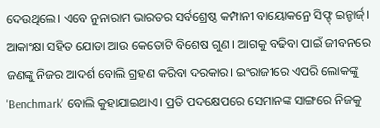ଦେଉଥିଲେ। ଏବେ ନୁନାରାମ ଭାରତର ସର୍ବଶ୍ରେଷ୍ଠ କମ୍ପାନୀ ବାୟୋକନ୍ରେ ସିଫ୍ଟ୍ ଇନ୍ଚାର୍ଜ୍।
ଆକାଂକ୍ଷା ସହିତ ଯୋଡା ଆଉ କେତୋଟି ବିଶେଷ ଗୁଣ। ଆଗକୁ ବଢିବା ପାଇଁ ଜୀବନରେ ଜଣଙ୍କୁ ନିଜର ଆଦର୍ଶ ବୋଲି ଗ୍ରହଣ କରିବା ଦରକାର। ଇଂରାଜୀରେ ଏପରି ଲୋକଙ୍କୁ 'Benchmark' ବୋଲି କୁହାଯାଇଥାଏ। ପ୍ରତି ପଦକ୍ଷେପରେ ସେମାନଙ୍କ ସାଙ୍ଗରେ ନିଜକୁ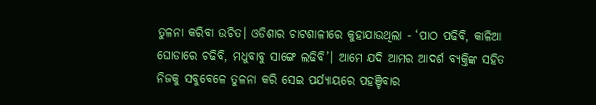ତୁଳନା କରିବା ଉଚିତ। ଓଡିଶାର ଚାଟଶାଳୀରେ କୁହାଯାଉଥିଲା - ‘ପାଠ ପଢିବି, କାଳିଆ ଘୋଡାରେ ଚଢିବି, ମଧୁବାବୁ ସାଙ୍ଗେ ଲଢିବି’। ଆମେ ଯଦି ଆମର ଆଦର୍ଶ ବ୍ୟକ୍ତିଙ୍କ ସହିତ ନିଜକୁ ସବୁବେଳେ ତୁଳନା କରି ସେଇ ପର୍ଯ୍ୟାୟରେ ପହଞ୍ଚିବାର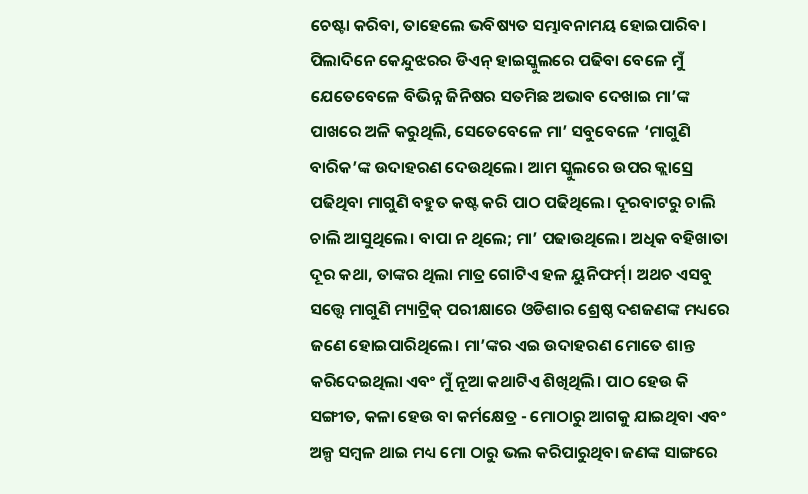ଚେଷ୍ଟା କରିବା, ତାହେଲେ ଭବିଷ୍ୟତ ସମ୍ଭାବନାମୟ ହୋଇପାରିବ।
ପିଲାଦିନେ କେନ୍ଦୁଝରର ଡିଏନ୍ ହାଇସ୍କୁଲରେ ପଢିବା ବେଳେ ମୁଁ ଯେତେବେଳେ ବିଭିନ୍ନ ଜିନିଷର ସତମିଛ ଅଭାବ ଦେଖାଇ ମା’ଙ୍କ ପାଖରେ ଅଳି କରୁଥିଲି, ସେତେବେଳେ ମା’ ସବୁବେଳେ ‘ମାଗୁଣି ବାରିକ’ଙ୍କ ଉଦାହରଣ ଦେଉଥିଲେ। ଆମ ସ୍କୁଲରେ ଉପର କ୍ଲାସ୍ରେ ପଢିଥିବା ମାଗୁଣି ବହୁତ କଷ୍ଟ କରି ପାଠ ପଢିଥିଲେ। ଦୂରବାଟରୁ ଚାଲି ଚାଲି ଆସୁଥିଲେ। ବାପା ନ ଥିଲେ; ମା’ ପଢାଉଥିଲେ। ଅଧିକ ବହିଖାତା ଦୂର କଥା, ତାଙ୍କର ଥିଲା ମାତ୍ର ଗୋଟିଏ ହଳ ୟୁନିଫର୍ମ୍। ଅଥଚ ଏସବୁ ସତ୍ତ୍ବେ ମାଗୁଣି ମ୍ୟାଟ୍ରିକ୍ ପରୀକ୍ଷାରେ ଓଡିଶାର ଶ୍ରେଷ୍ଠ ଦଶଜଣଙ୍କ ମଧ୍ୟରେ ଜଣେ ହୋଇପାରିଥିଲେ। ମା’ଙ୍କର ଏଇ ଉଦାହରଣ ମୋତେ ଶାନ୍ତ କରିଦେଇଥିଲା ଏବଂ ମୁଁ ନୂଆ କଥାଟିଏ ଶିଖିଥିଲି। ପାଠ ହେଉ କି ସଙ୍ଗୀତ, କଳା ହେଉ ବା କର୍ମକ୍ଷେତ୍ର - ମୋଠାରୁ ଆଗକୁ ଯାଇଥିବା ଏବଂ ଅଳ୍ପ ସମ୍ବଳ ଥାଇ ମଧ୍ୟ ମୋ ଠାରୁ ଭଲ କରିପାରୁଥିବା ଜଣଙ୍କ ସାଙ୍ଗରେ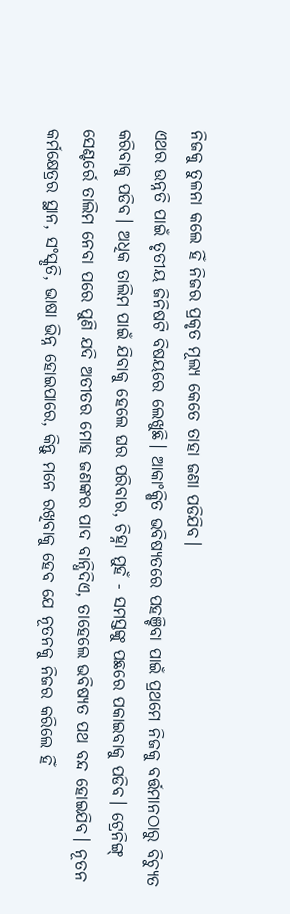ନିଜକୁ ତୁଳନା କଲେ ହିଁ ନିଜର ପ୍ରକୃତ ମୂଲ୍ୟ କେତେ ତାହା ଜଣା ପଡିଯିବ।
ଏଥର ଉନ୍ନତି ପାଇଁ ତୃତୀୟ ଜିନିଷଟି ବିଷୟରେ ଲେଖୁଛି। ଆକାଂକ୍ଷିତ ଭବିଷ୍ୟତରେ ପହଞ୍ଚିବା ପାଇଁ ପ୍ରଥମେ ନିଜକୁ ବର୍ତ୍ତମାନଠାରୁ ବିଚ୍ୟୁତ କରିବାକୁ ପଡିବ। ଅଧିକ ତାଲିମ ପାଇଁ ଯିବାକୁ ହେଲେ ଘର ପରିବାର, ଚିହ୍ନା ମୁହଁ - ସମସ୍ତଙ୍କୁ ପଛରେ ପକାଇବାକୁ ପଡିବ। ଟ୍ରେନିଙ୍ଗ୍ ସେଣ୍ଟର୍ରେ ତାଲିମ ନେବା ପରେ ପୁଣି ଯଦି ଅତୀତର ମୋହ ଜଣଙ୍କର ପାଦ ବାନ୍ଧିଦିଏ, ତାହେଲେ ଭବିଷ୍ୟତ ପଥ ବନ୍ଦ ହୋଇଯିବ। ନୂତନ କର୍ମକ୍ଷେତ୍ରର ସ୍ଥାନ, ସଂସ୍କୃତି, ଭାଷା ଭିନ୍ନ ହୋଇପାରେ, କିନ୍ତୁ ମନେ ରଖିବାକୁ ହେବ ଯେ ନୂତନକୁ ନିଜର କରିଲେ ହିଁ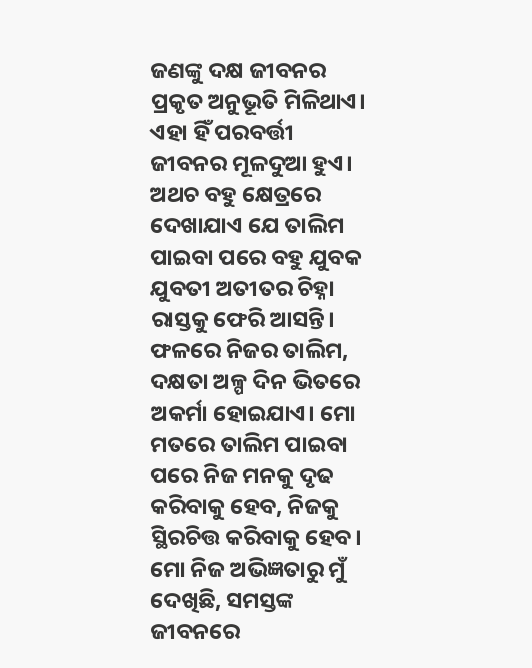ଜଣଙ୍କୁ ଦକ୍ଷ ଜୀବନର ପ୍ରକୃତ ଅନୁଭୂତି ମିଳିଥାଏ। ଏହା ହିଁ ପରବର୍ତ୍ତୀ ଜୀବନର ମୂଳଦୁଆ ହୁଏ। ଅଥଚ ବହୁ କ୍ଷେତ୍ରରେ ଦେଖାଯାଏ ଯେ ତାଲିମ ପାଇବା ପରେ ବହୁ ଯୁବକ ଯୁବତୀ ଅତୀତର ଚିହ୍ନା ରାସ୍ତକୁ ଫେରି ଆସନ୍ତି। ଫଳରେ ନିଜର ତାଲିମ, ଦକ୍ଷତା ଅଳ୍ପ ଦିନ ଭିତରେ ଅକର୍ମା ହୋଇଯାଏ। ମୋ ମତରେ ତାଲିମ ପାଇବା ପରେ ନିଜ ମନକୁ ଦୃଢ କରିବାକୁ ହେବ, ନିଜକୁ ସ୍ଥିରଚିତ୍ତ କରିବାକୁ ହେବ। ମୋ ନିଜ ଅଭିଜ୍ଞତାରୁ ମୁଁ ଦେଖିଛି, ସମସ୍ତଙ୍କ ଜୀବନରେ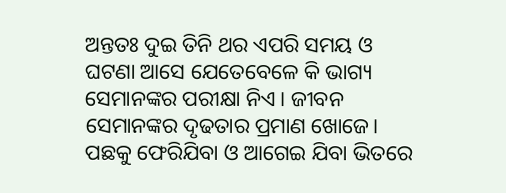ଅନ୍ତତଃ ଦୁଇ ତିନି ଥର ଏପରି ସମୟ ଓ ଘଟଣା ଆସେ ଯେତେବେଳେ କି ଭାଗ୍ୟ ସେମାନଙ୍କର ପରୀକ୍ଷା ନିଏ। ଜୀବନ ସେମାନଙ୍କର ଦୃଢତାର ପ୍ରମାଣ ଖୋଜେ। ପଛକୁ ଫେରିଯିବା ଓ ଆଗେଇ ଯିବା ଭିତରେ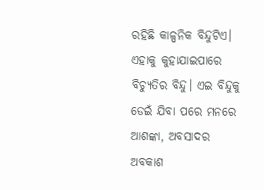ରହିଛି କାଳ୍ପନିକ ବିନ୍ଦୁଟିଏ। ଏହାକୁ କୁହାଯାଇପାରେ ବିଚ୍ୟୁତିର ବିନ୍ଦୁ। ଏଇ ବିନ୍ଦୁକୁ ଡେଇଁ ଯିବା ପରେ ମନରେ ଆଶଙ୍କା, ଅବସାଦର ଅବକାଶ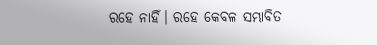ରହେ ନାହିଁ। ରହେ କେବଳ ସମ୍ଭାବିତ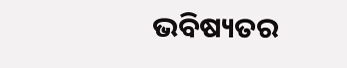ଭବିଷ୍ୟତର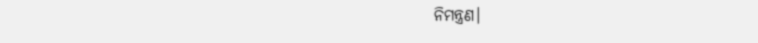ନିମନ୍ତ୍ରଣ।